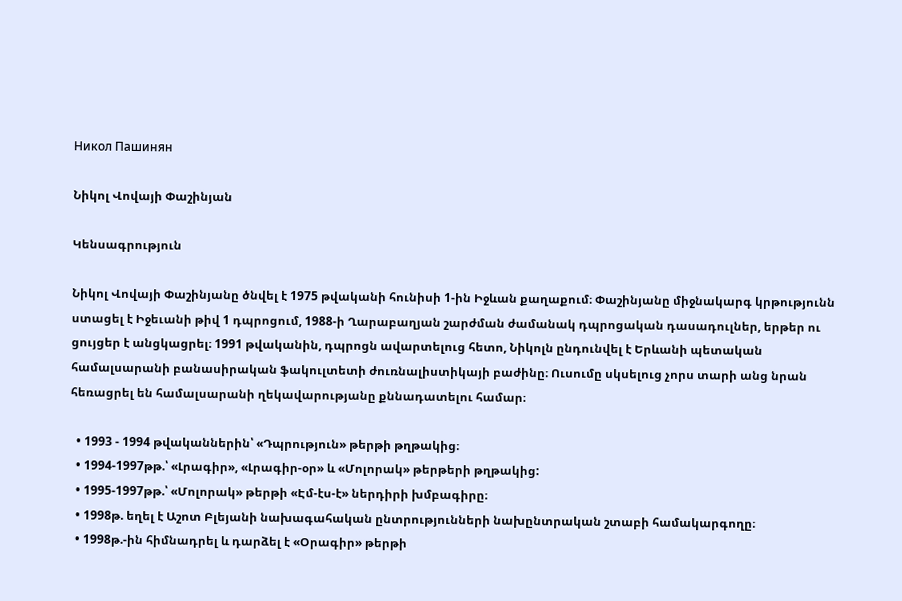Никол Пашинян

Նիկոլ Վովայի Փաշինյան

Կենսագրություն

Նիկոլ Վովայի Փաշինյանը ծնվել է 1975 թվականի հունիսի 1-ին Իջևան քաղաքում։ Փաշինյանը միջնակարգ կրթությունն ստացել է Իջեւանի թիվ 1 դպրոցում, 1988-ի Ղարաբաղյան շարժման ժամանակ դպրոցական դասադուլներ, երթեր ու ցույցեր է անցկացրել։ 1991 թվականին, դպրոցն ավարտելուց հետո, Նիկոլն ընդունվել է Երևանի պետական համալսարանի բանասիրական ֆակուլտետի ժուռնալիստիկայի բաժինը։ Ուսումը սկսելուց չորս տարի անց նրան հեռացրել են համալսարանի ղեկավարությանը քննադատելու համար։

  • 1993 - 1994 թվականներին՝ «Դպրություն» թերթի թղթակից։
  • 1994-1997թթ.՝ «Լրագիր», «Լրագիր-օր» և «Մոլորակ» թերթերի թղթակից:
  • 1995-1997թթ.՝ «Մոլորակ» թերթի «Էմ-էս-է» ներդիրի խմբագիրը։
  • 1998թ. եղել է Աշոտ Բլեյանի նախագահական ընտրությունների նախընտրական շտաբի համակարգողը։
  • 1998թ.-ին հիմնադրել և դարձել է «Օրագիր» թերթի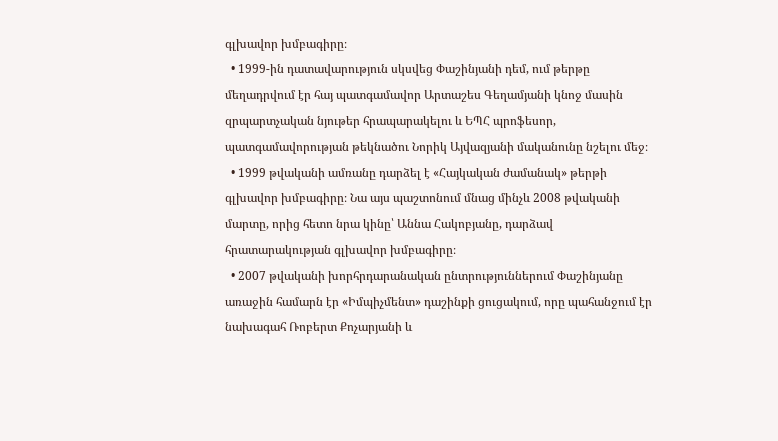գլխավոր խմբագիրը։
  • 1999-ին դատավարություն սկսվեց Փաշինյանի դեմ, ում թերթը մեղադրվում էր հայ պատգամավոր Արտաշես Գեղամյանի կնոջ մասին զրպարտչական նյութեր հրապարակելու և ԵՊՀ պրոֆեսոր, պատգամավորության թեկնածու Նորիկ Այվազյանի մականունը նշելու մեջ։
  • 1999 թվականի ամռանը դարձել է «Հայկական ժամանակ» թերթի գլխավոր խմբագիրը։ Նա այս պաշտոնում մնաց մինչև 2008 թվականի մարտը, որից հետո նրա կինը՝ Աննա Հակոբյանը, դարձավ հրատարակության գլխավոր խմբագիրը։
  • 2007 թվականի խորհրդարանական ընտրություններում Փաշինյանը առաջին համարն էր «Իմպիչմենտ» դաշինքի ցուցակում, որը պահանջում էր նախագահ Ռոբերտ Քոչարյանի և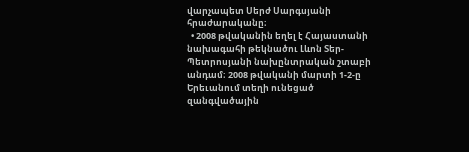վարչապետ Սերժ Սարգսյանի հրաժարականը։
  • 2008 թվականին եղել է Հայաստանի նախագահի թեկնածու Լևոն Տեր-Պետրոսյանի նախընտրական շտաբի անդամ։ 2008 թվականի մարտի 1-2-ը Երեւանում տեղի ունեցած զանգվածային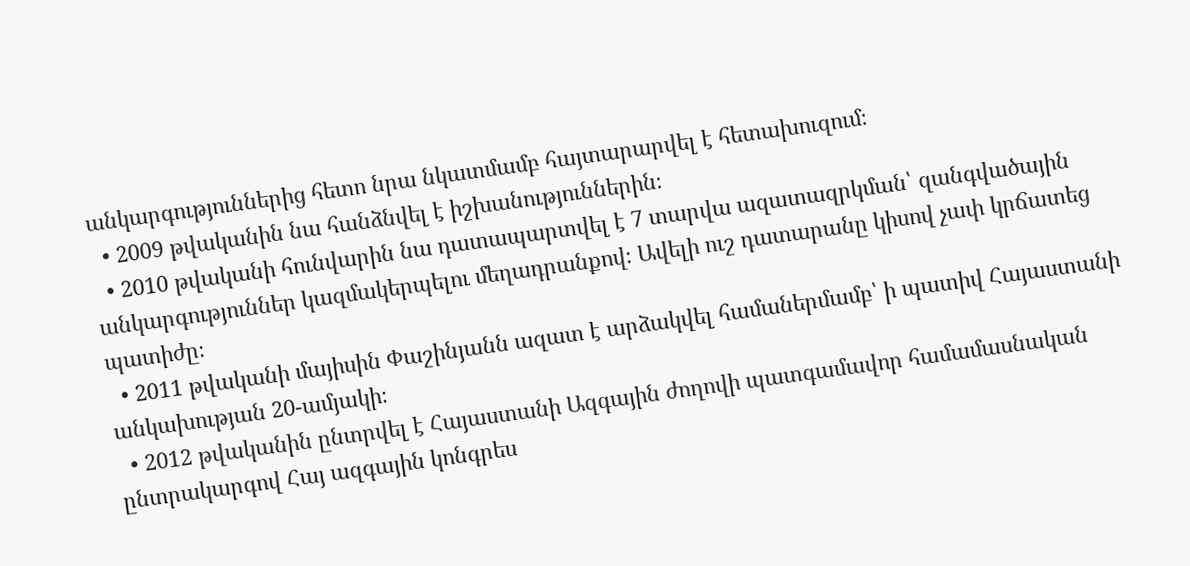անկարգություններից հետո նրա նկատմամբ հայտարարվել է հետախուզում։
  • 2009 թվականին նա հանձնվել է իշխանություններին։
  • 2010 թվականի հունվարին նա դատապարտվել է 7 տարվա ազատազրկման՝ զանգվածային անկարգություններ կազմակերպելու մեղադրանքով։ Ավելի ուշ դատարանը կիսով չափ կրճատեց պատիժը։
  • 2011 թվականի մայիսին Փաշինյանն ազատ է արձակվել համաներմամբ՝ ի պատիվ Հայաստանի անկախության 20-ամյակի։
  • 2012 թվականին ընտրվել է Հայաստանի Ազգային ժողովի պատգամավոր համամասնական ընտրակարգով Հայ ազգային կոնգրես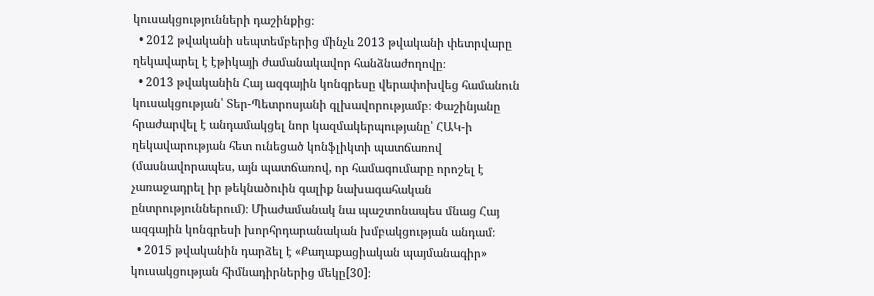կուսակցությունների դաշինքից։
  • 2012 թվականի սեպտեմբերից մինչև 2013 թվականի փետրվարը ղեկավարել է էթիկայի ժամանակավոր հանձնաժողովը։
  • 2013 թվականին Հայ ազգային կոնգրեսը վերափոխվեց համանուն կուսակցության՝ Տեր-Պետրոսյանի գլխավորությամբ։ Փաշինյանը հրաժարվել է անդամակցել նոր կազմակերպությանը՝ ՀԱԿ-ի ղեկավարության հետ ունեցած կոնֆլիկտի պատճառով (մասնավորապես, այն պատճառով, որ համագումարը որոշել է չառաջադրել իր թեկնածուին գալիք նախագահական ընտրություններում)։ Միաժամանակ նա պաշտոնապես մնաց Հայ ազգային կոնգրեսի խորհրդարանական խմբակցության անդամ։
  • 2015 թվականին դարձել է «Քաղաքացիական պայմանագիր» կուսակցության հիմնադիրներից մեկը[30]։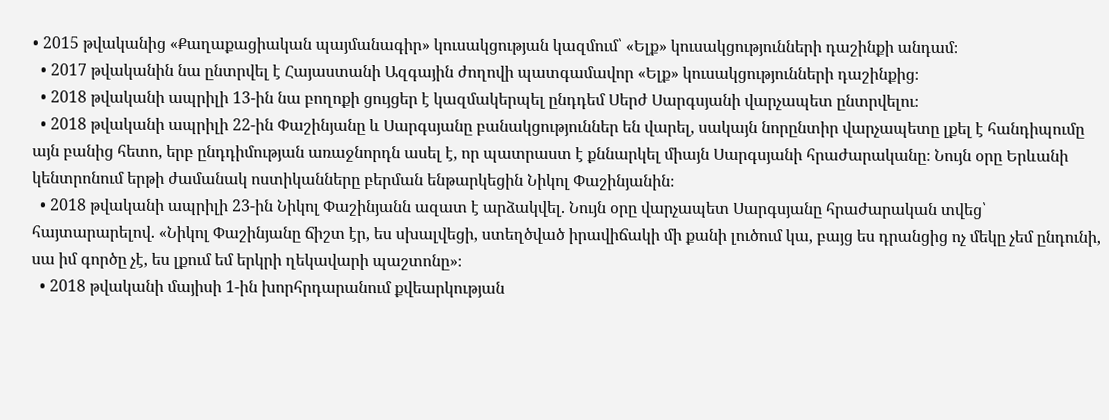• 2015 թվականից «Քաղաքացիական պայմանագիր» կուսակցության կազմում՝ «Ելք» կուսակցությունների դաշինքի անդամ։
  • 2017 թվականին նա ընտրվել է Հայաստանի Ազգային ժողովի պատգամավոր «Ելք» կուսակցությունների դաշինքից։
  • 2018 թվականի ապրիլի 13-ին նա բողոքի ցույցեր է կազմակերպել ընդդեմ Սերժ Սարգսյանի վարչապետ ընտրվելու։
  • 2018 թվականի ապրիլի 22-ին Փաշինյանը և Սարգսյանը բանակցություններ են վարել, սակայն նորընտիր վարչապետը լքել է հանդիպումը այն բանից հետո, երբ ընդդիմության առաջնորդն ասել է, որ պատրաստ է քննարկել միայն Սարգսյանի հրաժարականը։ Նույն օրը Երևանի կենտրոնում երթի ժամանակ ոստիկանները բերման ենթարկեցին Նիկոլ Փաշինյանին։
  • 2018 թվականի ապրիլի 23-ին Նիկոլ Փաշինյանն ազատ է արձակվել. Նույն օրը վարչապետ Սարգսյանը հրաժարական տվեց՝ հայտարարելով. «Նիկոլ Փաշինյանը ճիշտ էր, ես սխալվեցի, ստեղծված իրավիճակի մի քանի լուծում կա, բայց ես դրանցից ոչ մեկը չեմ ընդունի, սա իմ գործը չէ, ես լքում եմ երկրի ղեկավարի պաշտոնը»։
  • 2018 թվականի մայիսի 1-ին խորհրդարանում քվեարկության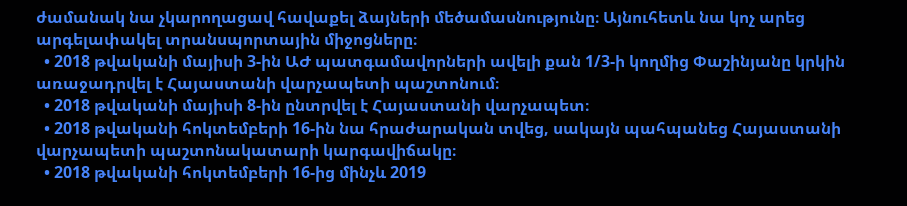ժամանակ նա չկարողացավ հավաքել ձայների մեծամասնությունը։ Այնուհետև նա կոչ արեց արգելափակել տրանսպորտային միջոցները։
  • 2018 թվականի մայիսի 3-ին ԱԺ պատգամավորների ավելի քան 1/3-ի կողմից Փաշինյանը կրկին առաջադրվել է Հայաստանի վարչապետի պաշտոնում։
  • 2018 թվականի մայիսի 8-ին ընտրվել է Հայաստանի վարչապետ։
  • 2018 թվականի հոկտեմբերի 16-ին նա հրաժարական տվեց, սակայն պահպանեց Հայաստանի վարչապետի պաշտոնակատարի կարգավիճակը։
  • 2018 թվականի հոկտեմբերի 16-ից մինչև 2019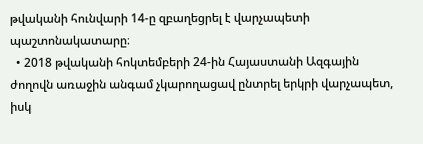թվականի հունվարի 14-ը զբաղեցրել է վարչապետի պաշտոնակատարը։
  • 2018 թվականի հոկտեմբերի 24-ին Հայաստանի Ազգային ժողովն առաջին անգամ չկարողացավ ընտրել երկրի վարչապետ, իսկ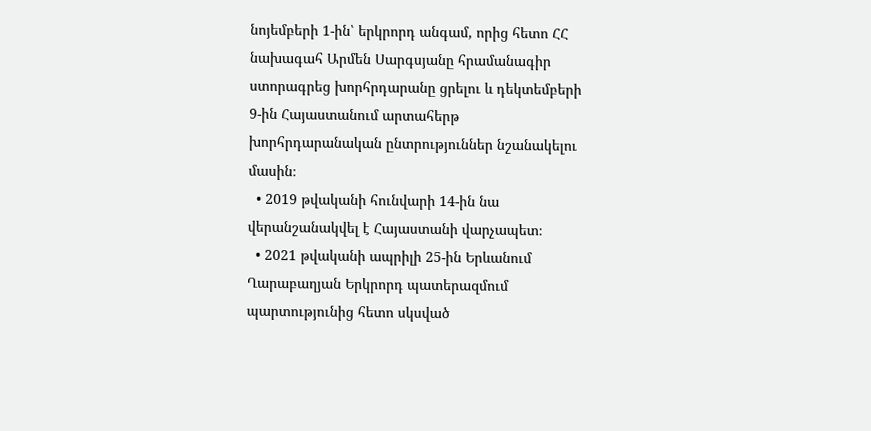նոյեմբերի 1-ին՝ երկրորդ անգամ, որից հետո ՀՀ նախագահ Արմեն Սարգսյանը հրամանագիր ստորագրեց խորհրդարանը ցրելու և դեկտեմբերի 9-ին Հայաստանում արտահերթ խորհրդարանական ընտրություններ նշանակելու մասին։
  • 2019 թվականի հունվարի 14-ին նա վերանշանակվել է Հայաստանի վարչապետ։
  • 2021 թվականի ապրիլի 25-ին Երևանում Ղարաբաղյան Երկրորդ պատերազմում պարտությունից հետո սկսված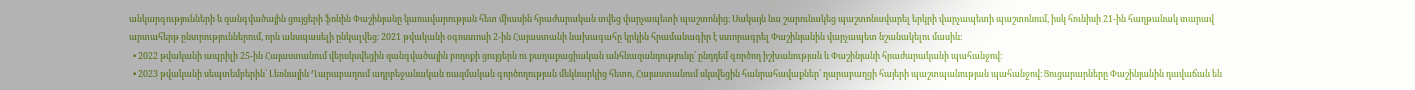անկարգությունների և զանգվածային ցույցերի ֆոնին Փաշինյանը կառավարության հետ միասին հրաժարական տվեց վարչապետի պաշտոնից։ Սակայն նա շարունակեց պաշտոնավարել երկրի վարչապետի պաշտոնում, իսկ հունիսի 21-ին հաղթանակ տարավ արտահերթ ընտրություններում, որն անսպասելի ընկալվեց։ 2021 թվականի օգոստոսի 2-ին Հայաստանի նախագահը կրկին հրամանագիր է ստորագրել Փաշինյանին վարչապետ նշանակելու մասին։
  • 2022 թվականի ապրիլի 25-ին Հայաստանում վերսկսվեցին զանգվածային բողոքի ցույցերն ու քաղաքացիական անհնազանդությունը՝ ընդդեմ գործող իշխանության և Փաշինյանի հրաժարականի պահանջով։
  • 2023 թվականի սեպտեմբերին՝ Լեռնային Ղարաբաղում ադրբեջանական ռազմական գործողության մեկնարկից հետո, Հայաստանում սկսվեցին հանրահավաքներ՝ ղարաբաղցի հայերի պաշտպանության պահանջով։ Ցուցարարները Փաշինյանին դավաճան են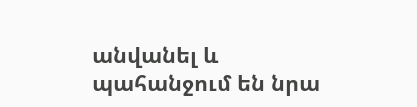անվանել և պահանջում են նրա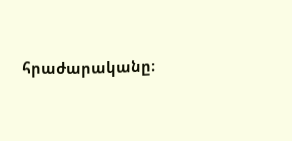հրաժարականը։